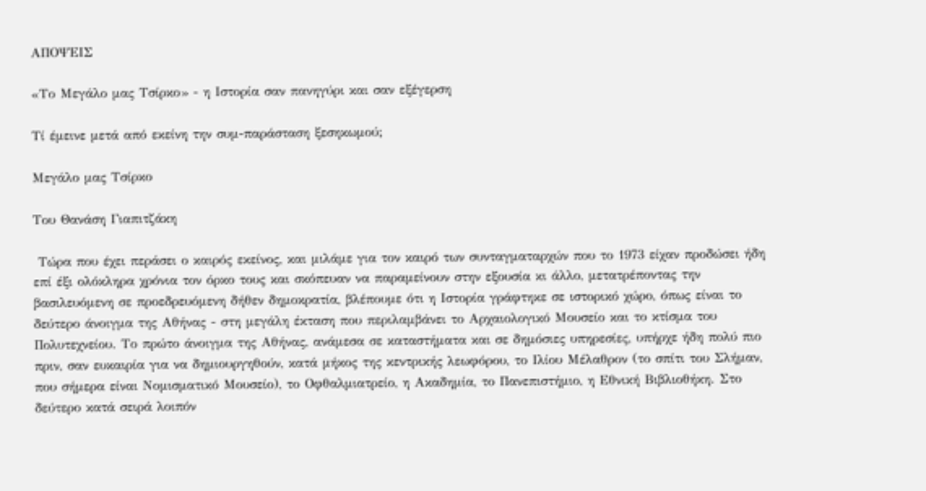ΑΠΟΨΕΙΣ

«Το Μεγάλο μας Τσίρκο» - η Ιστορία σαν πανηγύρι και σαν εξέγερση

Τί έμεινε μετά από εκείνη την συμ-παράσταση ξεσηκωμού;

Μεγάλο μας Τσίρκο

Του Θανάση Γιαπιτζάκη

 Τώρα που έχει περάσει ο καιρός εκείνος, και μιλάμε για τον καιρό των συνταγματαρχών που το 1973 είχαν προδώσει ήδη επί έξι ολόκληρα χρόνια τον όρκο τους και σκόπευαν να παραμείνουν στην εξουσία κι άλλο, μετατρέποντας την βασιλευόμενη σε προεδρευόμενη δήθεν δημοκρατία, βλέπουμε ότι η Ιστορία γράφτηκε σε ιστορικό χώρο, όπως είναι το δεύτερο άνοιγμα της Αθήνας - στη μεγάλη έκταση που περιλαμβάνει το Αρχαιολογικό Μουσείο και το κτίσμα του Πολυτεχνείου. Το πρώτο άνοιγμα της Αθήνας, ανάμεσα σε καταστήματα και σε δημόσιες υπηρεσίες, υπήρχε ήδη πολύ πιο πριν, σαν ευκαιρία για να δημιουργηθούν, κατά μήκος της κεντρικής λεωφόρου, το Ιλίου Μέλαθρον (το σπίτι του Σλήμαν, που σήμερα είναι Νομισματικό Μουσείο), το Οφθαλμιατρείο, η Ακαδημία, το Πανεπιστήμιο, η Εθνική Βιβλιοθήκη. Στο δεύτερο κατά σειρά λοιπόν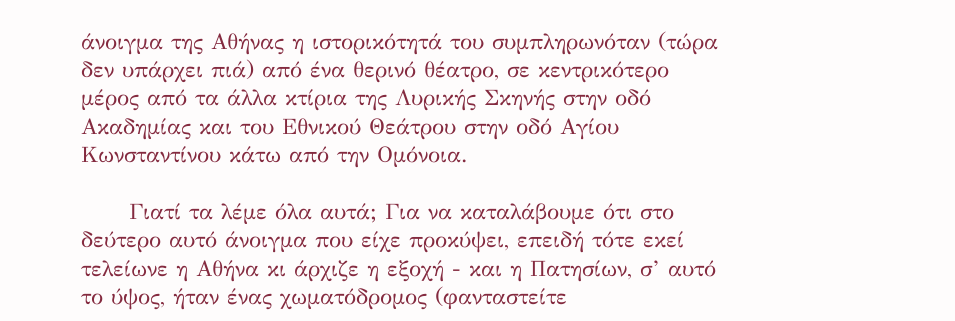άνοιγμα της Αθήνας η ιστορικότητά του συμπληρωνόταν (τώρα δεν υπάρχει πιά) από ένα θερινό θέατρο, σε κεντρικότερο μέρος από τα άλλα κτίρια της Λυρικής Σκηνής στην οδό Ακαδημίας και του Εθνικού Θεάτρου στην οδό Αγίου Κωνσταντίνου κάτω από την Ομόνοια.

      Γιατί τα λέμε όλα αυτά; Για να καταλάβουμε ότι στο δεύτερο αυτό άνοιγμα που είχε προκύψει, επειδή τότε εκεί τελείωνε η Αθήνα κι άρχιζε η εξοχή - και η Πατησίων, σ’ αυτό το ύψος, ήταν ένας χωματόδρομος (φανταστείτε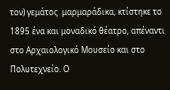τον) γεμάτος  μαρμαράδικα, κτίστηκε το 1895 ένα και μοναδικό θέατρο, απέναντι στο Αρχαιολογικό Μουσείο και στο Πολυτεχνείο. Ο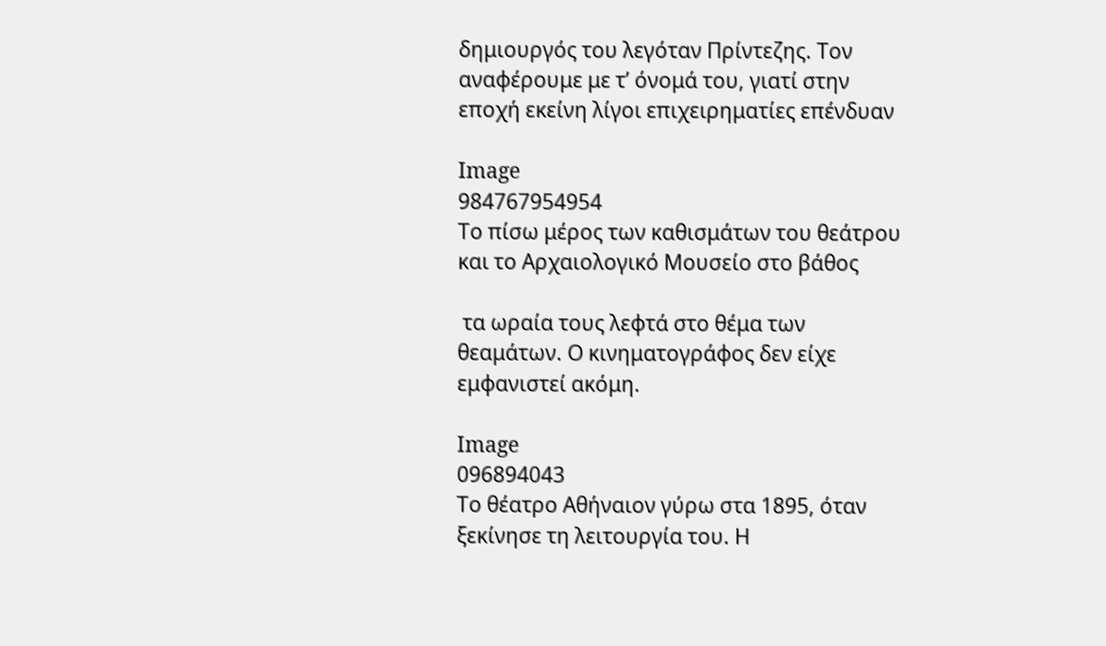δημιουργός του λεγόταν Πρίντεζης. Τον αναφέρουμε με τ’ όνομά του, γιατί στην εποχή εκείνη λίγοι επιχειρηματίες επένδυαν

Image
984767954954
Το πίσω μέρος των καθισμάτων του θεάτρου και το Αρχαιολογικό Μουσείο στο βάθος

 τα ωραία τους λεφτά στο θέμα των θεαμάτων. Ο κινηματογράφος δεν είχε εμφανιστεί ακόμη.

Image
096894043
Το θέατρο Αθήναιον γύρω στα 1895, όταν ξεκίνησε τη λειτουργία του. Η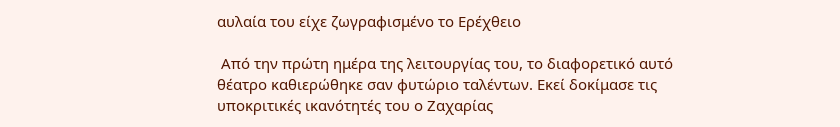αυλαία του είχε ζωγραφισμένο το Ερέχθειο

 Από την πρώτη ημέρα της λειτουργίας του, το διαφορετικό αυτό θέατρο καθιερώθηκε σαν φυτώριο ταλέντων. Εκεί δοκίμασε τις υποκριτικές ικανότητές του ο Ζαχαρίας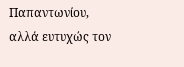Παπαντωνίου, αλλά ευτυχώς τον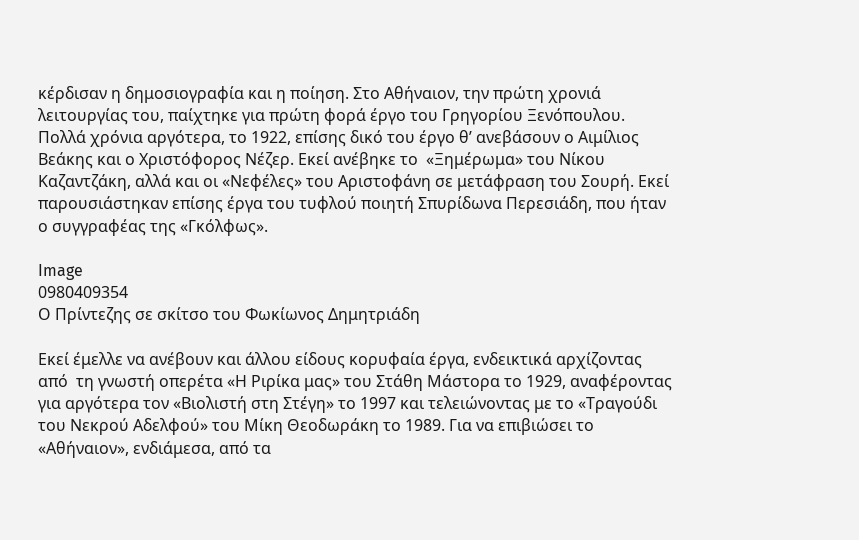κέρδισαν η δημοσιογραφία και η ποίηση. Στο Αθήναιον, την πρώτη χρονιά λειτουργίας του, παίχτηκε για πρώτη φορά έργο του Γρηγορίου Ξενόπουλου. Πολλά χρόνια αργότερα, το 1922, επίσης δικό του έργο θ’ ανεβάσουν ο Αιμίλιος Βεάκης και ο Χριστόφορος Νέζερ. Εκεί ανέβηκε το  «Ξημέρωμα» του Νίκου Καζαντζάκη, αλλά και οι «Νεφέλες» του Αριστοφάνη σε μετάφραση του Σουρή. Εκεί παρουσιάστηκαν επίσης έργα του τυφλού ποιητή Σπυρίδωνα Περεσιάδη, που ήταν ο συγγραφέας της «Γκόλφως».

Image
0980409354
Ο Πρίντεζης σε σκίτσο του Φωκίωνος Δημητριάδη

Εκεί έμελλε να ανέβουν και άλλου είδους κορυφαία έργα, ενδεικτικά αρχίζοντας από  τη γνωστή οπερέτα «Η Ριρίκα μας» του Στάθη Μάστορα το 1929, αναφέροντας για αργότερα τον «Βιολιστή στη Στέγη» το 1997 και τελειώνοντας με το «Τραγούδι του Νεκρού Αδελφού» του Μίκη Θεοδωράκη το 1989. Για να επιβιώσει το «Αθήναιον», ενδιάμεσα, από τα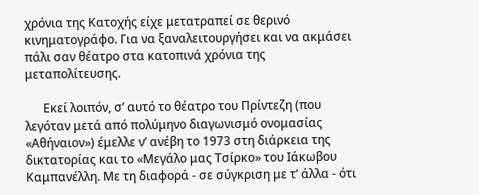χρόνια της Κατοχής είχε μετατραπεί σε θερινό κινηματογράφο. Για να ξαναλειτουργήσει και να ακμάσει πάλι σαν θέατρο στα κατοπινά χρόνια της μεταπολίτευσης.

      Εκεί λοιπόν, σ’ αυτό το θέατρο του Πρίντεζη (που λεγόταν μετά από πολύμηνο διαγωνισμό ονομασίας «Αθήναιον») έμελλε ν’ ανέβη το 1973 στη διάρκεια της δικτατορίας και το «Μεγάλο μας Τσίρκο» του Ιάκωβου Καμπανέλλη. Με τη διαφορά - σε σύγκριση με τ’ άλλα - ότι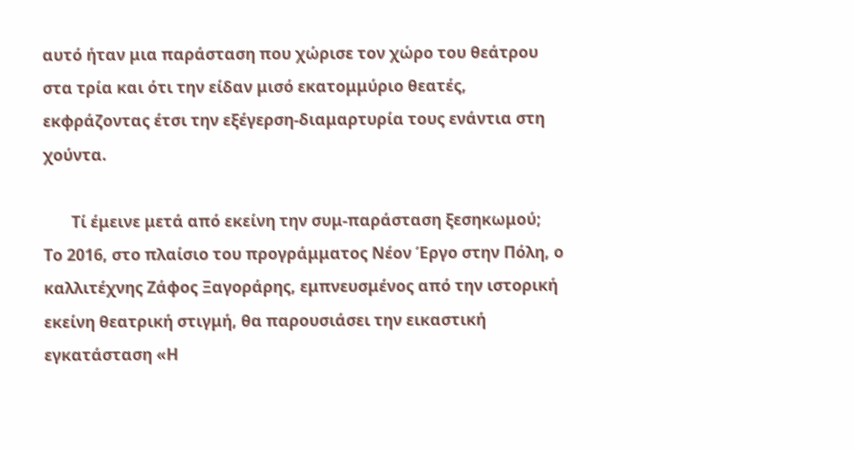αυτό ήταν μια παράσταση που χώρισε τον χώρο του θεάτρου στα τρία και ότι την είδαν μισό εκατομμύριο θεατές, εκφράζοντας έτσι την εξέγερση-διαμαρτυρία τους ενάντια στη χούντα.

       Τί έμεινε μετά από εκείνη την συμ-παράσταση ξεσηκωμού; Το 2016, στο πλαίσιο του προγράμματος Νέον Έργο στην Πόλη, ο καλλιτέχνης Ζάφος Ξαγοράρης, εμπνευσμένος από την ιστορική εκείνη θεατρική στιγμή, θα παρουσιάσει την εικαστική εγκατάσταση «Η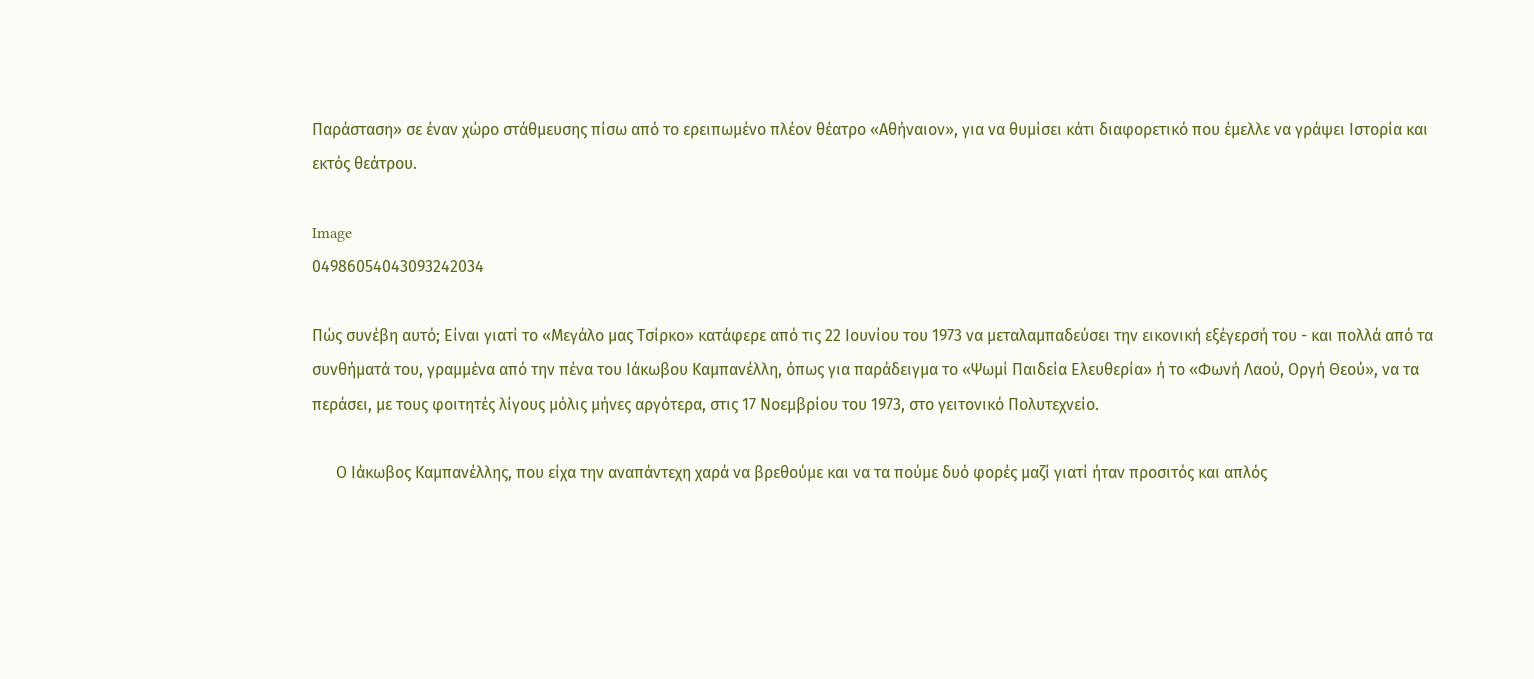Παράσταση» σε έναν χώρο στάθμευσης πίσω από το ερειπωμένο πλέον θέατρο «Αθήναιον», για να θυμίσει κάτι διαφορετικό που έμελλε να γράψει Ιστορία και εκτός θεάτρου.

Image
04986054043093242034

Πώς συνέβη αυτό; Είναι γιατί το «Μεγάλο μας Τσίρκο» κατάφερε από τις 22 Ιουνίου του 1973 να μεταλαμπαδεύσει την εικονική εξέγερσή του - και πολλά από τα συνθήματά του, γραμμένα από την πένα του Ιάκωβου Καμπανέλλη, όπως για παράδειγμα το «Ψωμί Παιδεία Ελευθερία» ή το «Φωνή Λαού, Οργή Θεού», να τα περάσει, με τους φοιτητές λίγους μόλις μήνες αργότερα, στις 17 Νοεμβρίου του 1973, στο γειτονικό Πολυτεχνείο.

      Ο Ιάκωβος Καμπανέλλης, που είχα την αναπάντεχη χαρά να βρεθούμε και να τα πούμε δυό φορές μαζί γιατί ήταν προσιτός και απλός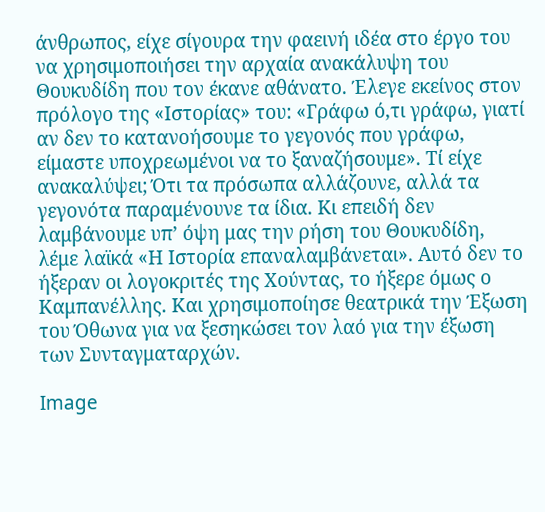άνθρωπος, είχε σίγουρα την φαεινή ιδέα στο έργο του να χρησιμοποιήσει την αρχαία ανακάλυψη του Θουκυδίδη που τον έκανε αθάνατο. Έλεγε εκείνος στον πρόλογο της «Ιστορίας» του: «Γράφω ό,τι γράφω, γιατί αν δεν το κατανοήσουμε το γεγονός που γράφω, είμαστε υποχρεωμένοι να το ξαναζήσουμε». Τί είχε ανακαλύψει; Ότι τα πρόσωπα αλλάζουνε, αλλά τα γεγονότα παραμένουνε τα ίδια. Κι επειδή δεν λαμβάνουμε υπ’ όψη μας την ρήση του Θουκυδίδη, λέμε λαϊκά «Η Ιστορία επαναλαμβάνεται». Αυτό δεν το ήξεραν οι λογοκριτές της Χούντας, το ήξερε όμως ο Καμπανέλλης. Και χρησιμοποίησε θεατρικά την Έξωση του Όθωνα για να ξεσηκώσει τον λαό για την έξωση των Συνταγματαρχών.

Image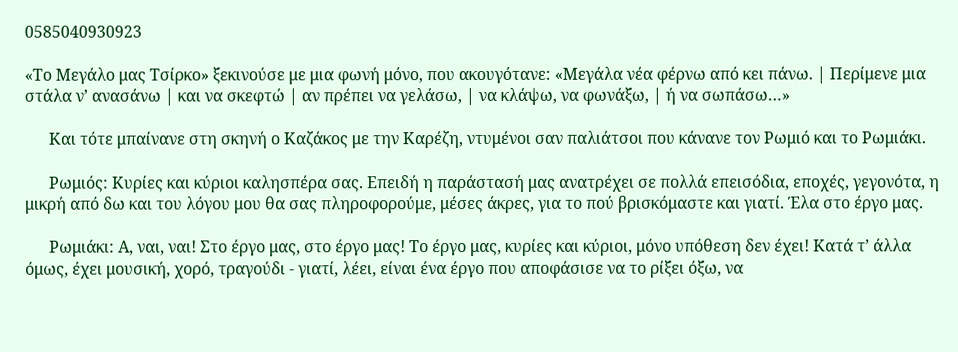0585040930923

«Το Μεγάλο μας Τσίρκο» ξεκινούσε με μια φωνή μόνο, που ακουγότανε: «Μεγάλα νέα φέρνω από κει πάνω. | Περίμενε μια στάλα ν’ ανασάνω | και να σκεφτώ | αν πρέπει να γελάσω, | να κλάψω, να φωνάξω, | ή να σωπάσω…»

      Και τότε μπαίνανε στη σκηνή ο Καζάκος με την Καρέζη, ντυμένοι σαν παλιάτσοι που κάνανε τον Ρωμιό και το Ρωμιάκι.

      Ρωμιός: Κυρίες και κύριοι καλησπέρα σας. Επειδή η παράστασή μας ανατρέχει σε πολλά επεισόδια, εποχές, γεγονότα, η μικρή από δω και του λόγου μου θα σας πληροφορούμε, μέσες άκρες, για το πού βρισκόμαστε και γιατί. Έλα στο έργο μας.

      Ρωμιάκι: Α, ναι, ναι! Στο έργο μας, στο έργο μας! Το έργο μας, κυρίες και κύριοι, μόνο υπόθεση δεν έχει! Κατά τ’ άλλα όμως, έχει μουσική, χορό, τραγούδι - γιατί, λέει, είναι ένα έργο που αποφάσισε να το ρίξει όξω, να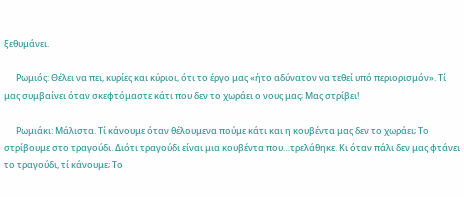ξεθυμάνει.

      Ρωμιός: Θέλει να πει, κυρίες και κύριοι, ότι το έργο μας «ήτο αδύνατον να τεθεί υπό περιορισμόν». Τί μας συμβαίνει όταν σκεφτόμαστε κάτι που δεν το χωράει ο νους μας; Μας στρίβει!

      Ρωμιάκι: Μάλιστα. Τί κάνουμε όταν θέλουμενα πούμε κάτι και η κουβέντα μας δεν το χωράει; Το στρίβουμε στο τραγούδι. Διότι τραγούδι είναι μια κουβέντα που…τρελάθηκε. Κι όταν πάλι δεν μας φτάνει το τραγούδι, τί κάνουμε; Το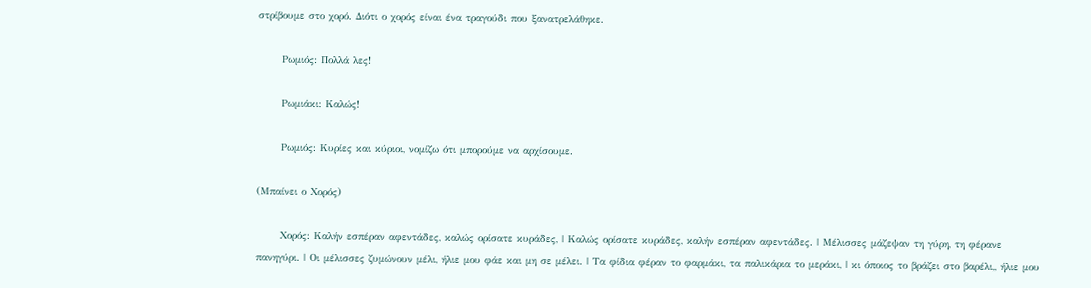στρίβουμε στο χορό. Διότι ο χορός είναι ένα τραγούδι που ξανατρελάθηκε.

      Ρωμιός: Πολλά λες!

      Ρωμιάκι: Καλώς!

      Ρωμιός: Κυρίες και κύριοι, νομίζω ότι μπορούμε να αρχίσουμε.

(Μπαίνει ο Χορός)

      Χορός: Καλήν εσπέραν αφεντάδες, καλώς ορίσατε κυράδες, | Καλώς ορίσατε κυράδες, καλήν εσπέραν αφεντάδες. | Μέλισσες μάζεψαν τη γύρη, τη φέρανε  πανηγύρι. | Οι μέλισσες ζυμώνουν μέλι, ήλιε μου φάε και μη σε μέλει. | Τα φίδια φέραν το φαρμάκι, τα παλικάρια το μεράκι, | κι όποιος το βράζει στο βαρέλι,, ήλιε μου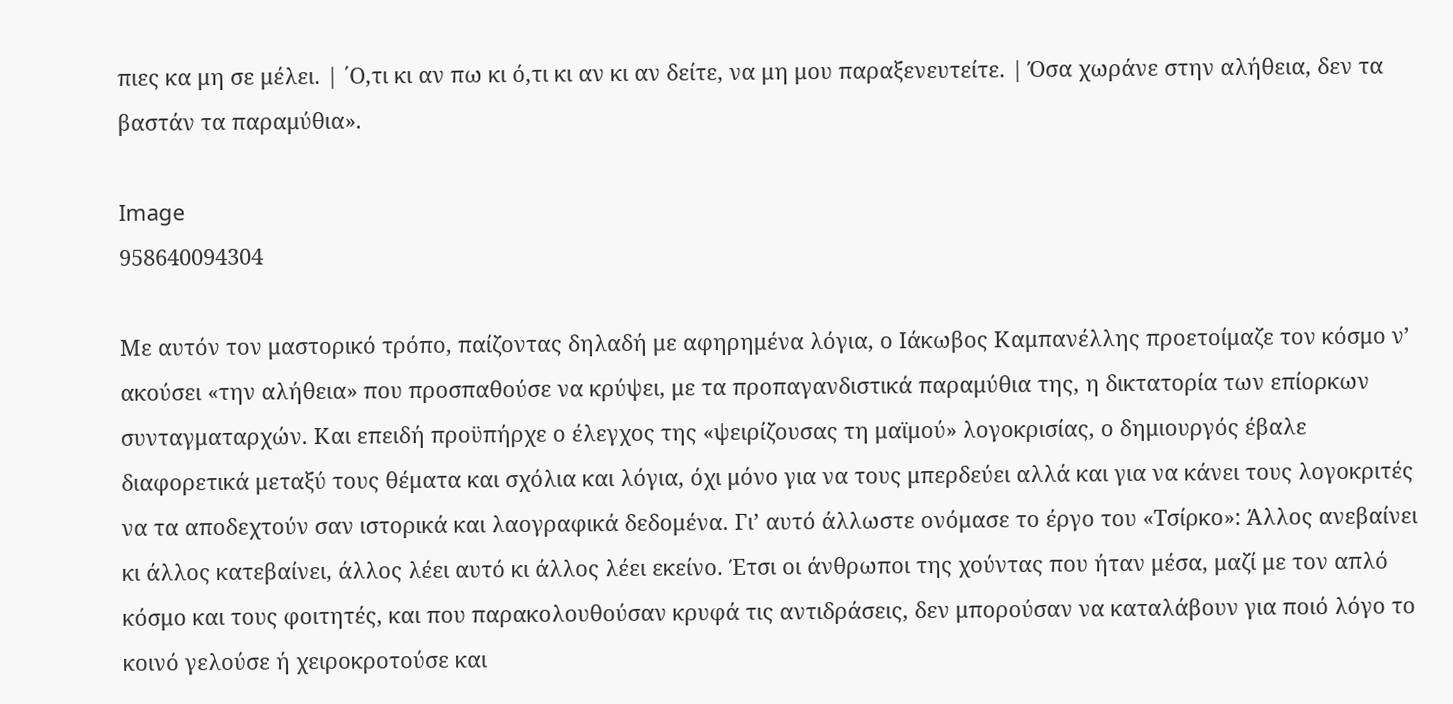πιες κα μη σε μέλει. | ΄Ο,τι κι αν πω κι ό,τι κι αν κι αν δείτε, να μη μου παραξενευτείτε. | Όσα χωράνε στην αλήθεια, δεν τα βαστάν τα παραμύθια».

Image
958640094304

Με αυτόν τον μαστορικό τρόπο, παίζοντας δηλαδή με αφηρημένα λόγια, ο Ιάκωβος Καμπανέλλης προετοίμαζε τον κόσμο ν’ ακούσει «την αλήθεια» που προσπαθούσε να κρύψει, με τα προπαγανδιστικά παραμύθια της, η δικτατορία των επίορκων συνταγματαρχών. Και επειδή προϋπήρχε ο έλεγχος της «ψειρίζουσας τη μαϊμού» λογοκρισίας, ο δημιουργός έβαλε διαφορετικά μεταξύ τους θέματα και σχόλια και λόγια, όχι μόνο για να τους μπερδεύει αλλά και για να κάνει τους λογοκριτές να τα αποδεχτούν σαν ιστορικά και λαογραφικά δεδομένα. Γι’ αυτό άλλωστε ονόμασε το έργο του «Τσίρκο»: Άλλος ανεβαίνει κι άλλος κατεβαίνει, άλλος λέει αυτό κι άλλος λέει εκείνο. Έτσι οι άνθρωποι της χούντας που ήταν μέσα, μαζί με τον απλό κόσμο και τους φοιτητές, και που παρακολουθούσαν κρυφά τις αντιδράσεις, δεν μπορούσαν να καταλάβουν για ποιό λόγο το κοινό γελούσε ή χειροκροτούσε και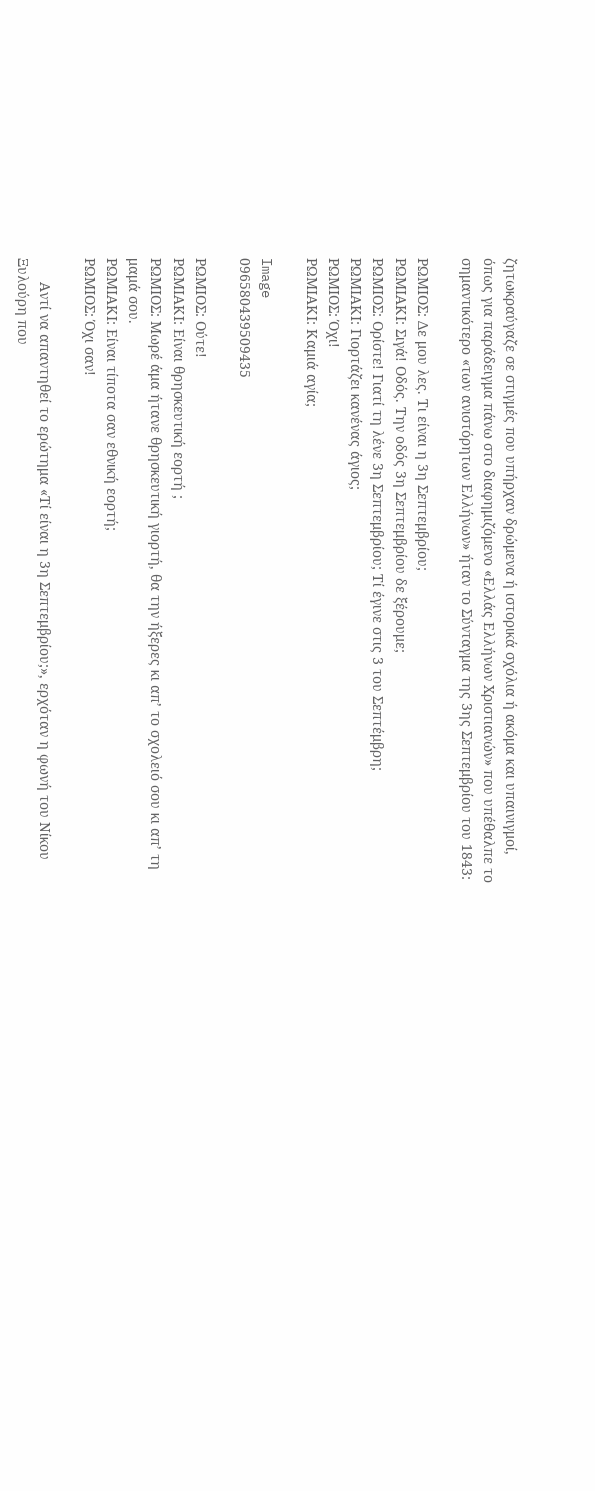ζητωκραύγαζε σε στιγμές που υπήρχαν δρώμενα ή ιστορικά σχόλια ή ακόμα και υπαινιγμοί, όπως για παράδειγμα πάνω στο διαφημιζόμενο «Ελλάς Ελλήνων Χριστιανών» που υπέθαλπε το σημαντικότερο «των ανιστόρητων Ελλήνων» ήταν το Σύνταγμα της 3ης Σεπτεμβρίου του 1843:

ΡΩΜΙΟΣ: Δε μου λες. Τι είναι η 3η Σεπτεμβρίου;
ΡΩΜΙΑΚΙ: Σιγά! Οδός. Την οδός 3η Σεπτεμβρίου δε ξέρουμε;
ΡΩΜΙΟΣ: Ορίστε! Γιατί τη λένε 3η Σεπτεμβρίου; Τί έγινε στις 3 του Σεπτέμβρη;
ΡΩΜΙΑΚΙ: Γιορτάζει κανένας άγιος;
ΡΩΜΙΟΣ: Όχι!
ΡΩΜΙΑΚΙ: Καμιά αγία;

Image
096580439509435

ΡΩΜΙΟΣ: Ούτε!
ΡΩΜΙΑΚΙ: Είναι θρησκευτική εορτή ;
ΡΩΜΙΟΣ: Μωρέ άμα ήτανε θρησκευτική γιορτή, θα την ήξερες κι απ’ το σχολειό σου κι απ’ τη μαμά σου.
ΡΩΜΙΑΚΙ: Είναι τίποτα σαν εθνική εορτή;
ΡΩΜΙΟΣ: Όχι σαν!

      Αντί να απαντηθεί το ερώτημα «Τί είναι η 3η Σεπτεμβρίου;», ερχόταν η φωνή του Νίκου Ξυλούρη που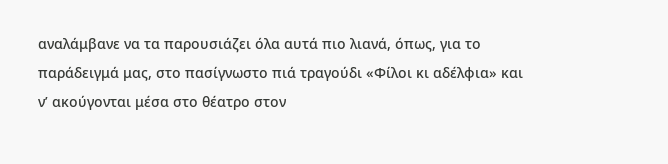αναλάμβανε να τα παρουσιάζει όλα αυτά πιο λιανά, όπως, για το παράδειγμά μας, στο πασίγνωστο πιά τραγούδι «Φίλοι κι αδέλφια» και ν’ ακούγονται μέσα στο θέατρο στον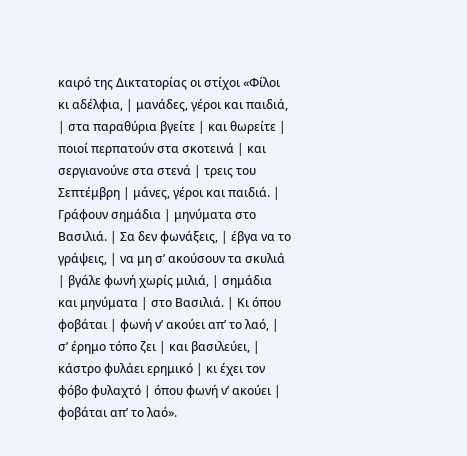καιρό της Δικτατορίας οι στίχοι «Φίλοι κι αδέλφια, | μανάδες, γέροι και παιδιά, | στα παραθύρια βγείτε | και θωρείτε | ποιοί περπατούν στα σκοτεινά | και σεργιανούνε στα στενά | τρεις του Σεπτέμβρη | μάνες, γέροι και παιδιά. | Γράφουν σημάδια | μηνύματα στο Βασιλιά. | Σα δεν φωνάξεις, | έβγα να το γράψεις, | να μη σ’ ακούσουν τα σκυλιά | βγάλε φωνή χωρίς μιλιά, | σημάδια και μηνύματα | στο Βασιλιά. | Κι όπου φοβάται | φωνή ν’ ακούει απ’ το λαό, | σ’ έρημο τόπο ζει | και βασιλεύει, | κάστρο φυλάει ερημικό | κι έχει τον φόβο φυλαχτό | όπου φωνή ν’ ακούει | φοβάται απ’ το λαό».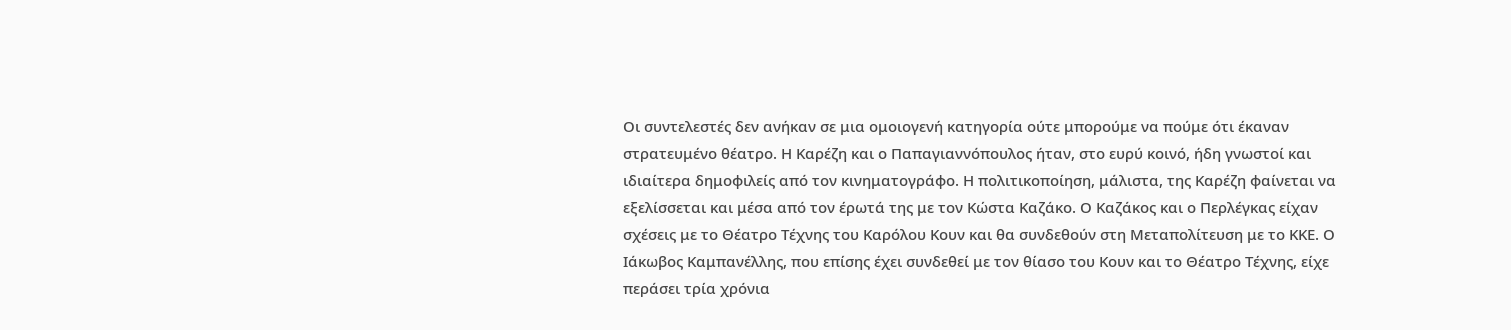Οι συντελεστές δεν ανήκαν σε μια ομοιογενή κατηγορία ούτε μπορούμε να πούμε ότι έκαναν στρατευμένο θέατρο. Η Καρέζη και ο Παπαγιαννόπουλος ήταν, στο ευρύ κοινό, ήδη γνωστοί και ιδιαίτερα δημοφιλείς από τον κινηματογράφο. Η πολιτικοποίηση, μάλιστα, της Καρέζη φαίνεται να εξελίσσεται και μέσα από τον έρωτά της με τον Κώστα Καζάκο. Ο Καζάκος και ο Περλέγκας είχαν σχέσεις με το Θέατρο Τέχνης του Καρόλου Κουν και θα συνδεθούν στη Μεταπολίτευση με το ΚΚΕ. Ο Ιάκωβος Καμπανέλλης, που επίσης έχει συνδεθεί με τον θίασο του Κουν και το Θέατρο Τέχνης, είχε περάσει τρία χρόνια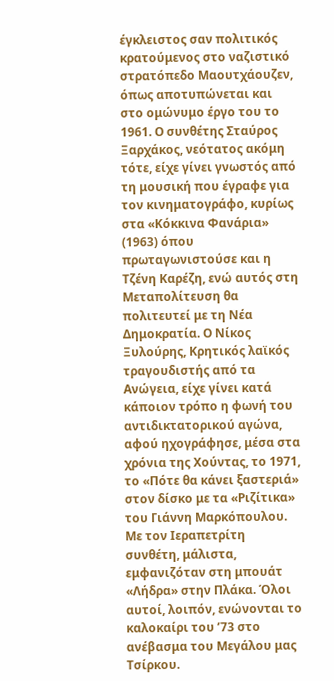έγκλειστος σαν πολιτικός κρατούμενος στο ναζιστικό στρατόπεδο Μαουτχάουζεν, όπως αποτυπώνεται και στο ομώνυμο έργο του το 1961. Ο συνθέτης Σταύρος Ξαρχάκος, νεότατος ακόμη τότε, είχε γίνει γνωστός από τη μουσική που έγραφε για τον κινηματογράφο, κυρίως στα «Κόκκινα Φανάρια» (1963) όπου πρωταγωνιστούσε και η Τζένη Καρέζη, ενώ αυτός στη Μεταπολίτευση θα πολιτευτεί με τη Νέα Δημοκρατία. Ο Νίκος Ξυλούρης, Κρητικός λαϊκός τραγουδιστής από τα Ανώγεια, είχε γίνει κατά κάποιον τρόπο η φωνή του αντιδικτατορικού αγώνα, αφού ηχογράφησε, μέσα στα χρόνια της Χούντας, το 1971, το «Πότε θα κάνει ξαστεριά» στον δίσκο με τα «Ριζίτικα» του Γιάννη Μαρκόπουλου. Με τον Ιεραπετρίτη συνθέτη, μάλιστα, εμφανιζόταν στη μπουάτ «Λήδρα» στην Πλάκα. Όλοι αυτοί, λοιπόν, ενώνονται το καλοκαίρι του ’73 στο ανέβασμα του Μεγάλου μας Τσίρκου.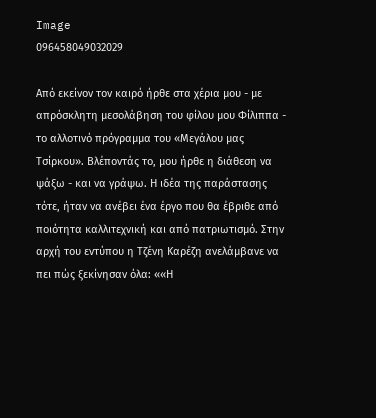Image
096458049032029

Από εκείνον τον καιρό ήρθε στα χέρια μου - με απρόσκλητη μεσολάβηση του φίλου μου Φίλιππα - το αλλοτινό πρόγραμμα του «Μεγάλου μας Τσίρκου». Βλέποντάς το, μου ήρθε η διάθεση να ψάξω - και να γράψω. Η ιδέα της παράστασης τότε, ήταν να ανέβει ένα έργο που θα έβριθε από ποιότητα καλλιτεχνική και από πατριωτισμό. Στην αρχή του εντύπου η Τζένη Καρέζη ανελάμβανε να πει πώς ξεκίνησαν όλα: ««Η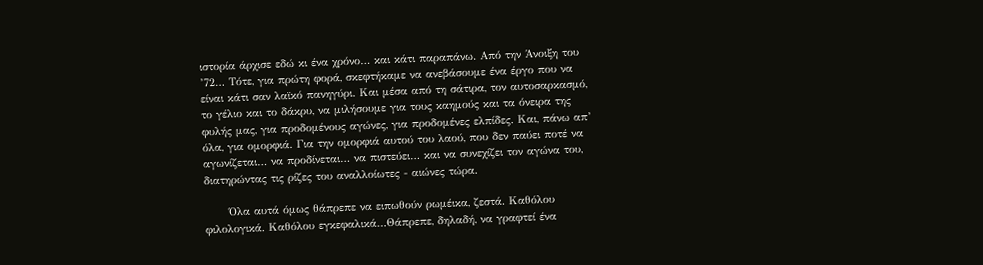ιστορία άρχισε εδώ κι ένα χρόνο… και κάτι παραπάνω. Από την Άνοιξη του ’72… Τότε, για πρώτη φορά, σκεφτήκαμε να ανεβάσουμε ένα έργο που να είναι κάτι σαν λαϊκό πανηγύρι. Και μέσα από τη σάτιρα, τον αυτοσαρκασμό, το γέλιο και το δάκρυ, να μιλήσουμε για τους καημούς και τα όνειρα της φυλής μας, για προδομένους αγώνες, για προδομένες ελπίδες. Και, πάνω απ’ όλα, για ομορφιά. Για την ομορφιά αυτού του λαού, που δεν παύει ποτέ να αγωνίζεται… να προδίνεται… να πιστεύει… και να συνεχίζει τον αγώνα του, διατηρώντας τις ρίζες του αναλλοίωτες - αιώνες τώρα.

      Όλα αυτά όμως θάπρεπε να ειπωθούν ρωμέικα, ζεστά. Καθόλου φιλολογικά. Καθόλου εγκεφαλικά…Θάπρεπε, δηλαδή, να γραφτεί ένα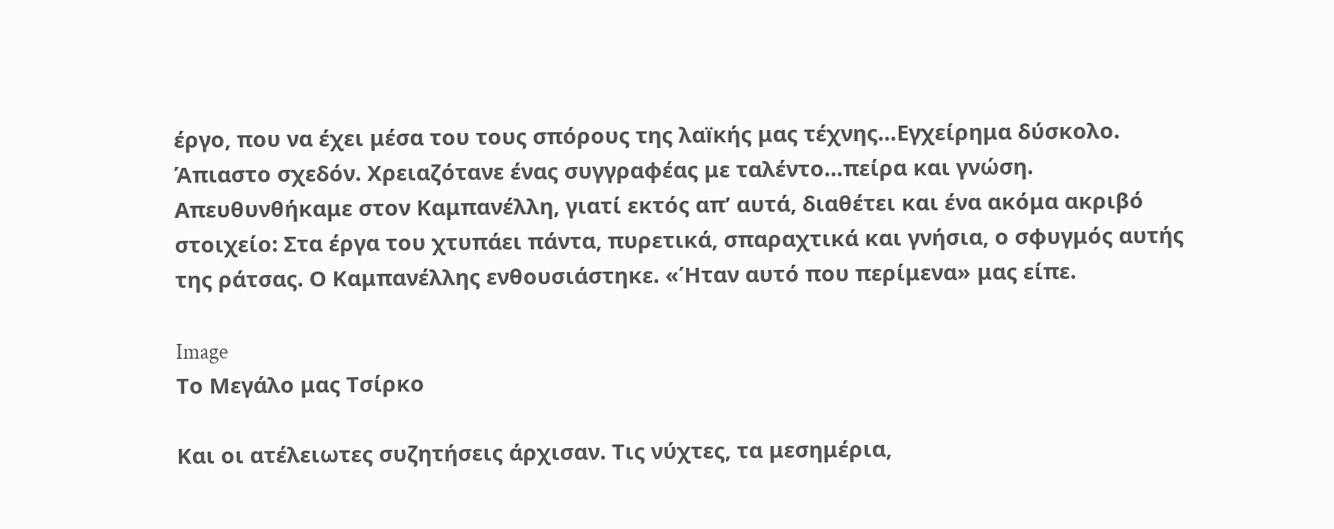έργο, που να έχει μέσα του τους σπόρους της λαïκής μας τέχνης…Εγχείρημα δύσκολο. Άπιαστο σχεδόν. Χρειαζότανε ένας συγγραφέας με ταλέντο…πείρα και γνώση. Απευθυνθήκαμε στον Καμπανέλλη, γιατί εκτός απ’ αυτά, διαθέτει και ένα ακόμα ακριβό στοιχείο: Στα έργα του χτυπάει πάντα, πυρετικά, σπαραχτικά και γνήσια, ο σφυγμός αυτής της ράτσας. Ο Καμπανέλλης ενθουσιάστηκε. «Ήταν αυτό που περίμενα» μας είπε.

Image
Το Μεγάλο μας Τσίρκο

Και οι ατέλειωτες συζητήσεις άρχισαν. Τις νύχτες, τα μεσημέρια,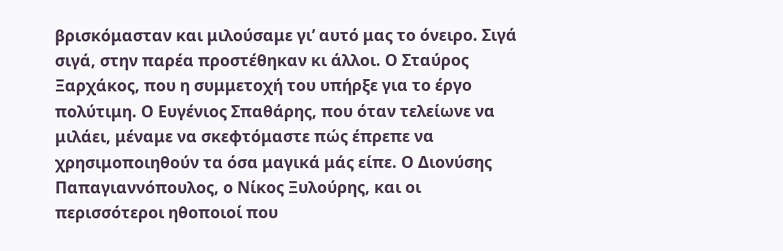βρισκόμασταν και μιλούσαμε γι’ αυτό μας το όνειρο. Σιγά σιγά, στην παρέα προστέθηκαν κι άλλοι. Ο Σταύρος Ξαρχάκος, που η συμμετοχή του υπήρξε για το έργο πολύτιμη. Ο Ευγένιος Σπαθάρης, που όταν τελείωνε να μιλάει, μέναμε να σκεφτόμαστε πώς έπρεπε να χρησιμοποιηθούν τα όσα μαγικά μάς είπε. Ο Διονύσης Παπαγιαννόπουλος, ο Νίκος Ξυλούρης, και οι περισσότεροι ηθοποιοί που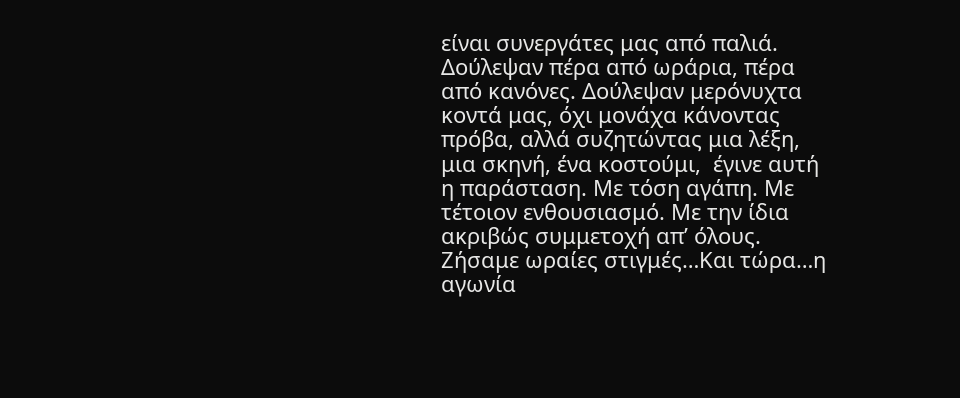είναι συνεργάτες μας από παλιά. Δούλεψαν πέρα από ωράρια, πέρα από κανόνες. Δούλεψαν μερόνυχτα κοντά μας, όχι μονάχα κάνοντας πρόβα, αλλά συζητώντας μια λέξη, μια σκηνή, ένα κοστούμι,  έγινε αυτή η παράσταση. Με τόση αγάπη. Με τέτοιον ενθουσιασμό. Με την ίδια ακριβώς συμμετοχή απ’ όλους. Ζήσαμε ωραίες στιγμές…Και τώρα…η αγωνία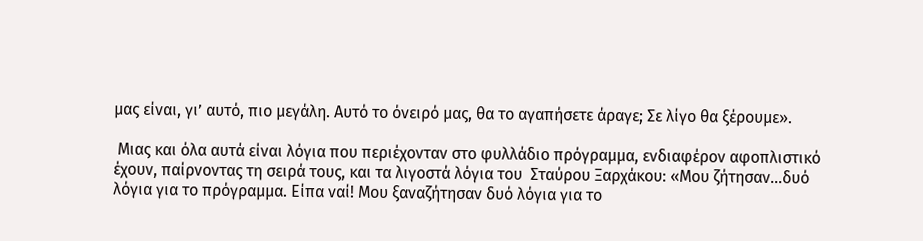μας είναι, γι’ αυτό, πιο μεγάλη. Αυτό το όνειρό μας, θα το αγαπήσετε άραγε; Σε λίγο θα ξέρουμε».

 Μιας και όλα αυτά είναι λόγια που περιέχονταν στο φυλλάδιο πρόγραμμα, ενδιαφέρον αφοπλιστικό έχουν, παίρνοντας τη σειρά τους, και τα λιγοστά λόγια του  Σταύρου Ξαρχάκου: «Μου ζήτησαν…δυό λόγια για το πρόγραμμα. Είπα ναί! Μου ξαναζήτησαν δυό λόγια για το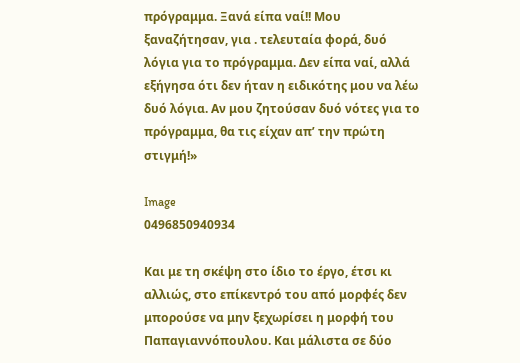πρόγραμμα. Ξανά είπα ναί!! Μου ξαναζήτησαν, για . τελευταία φορά, δυό λόγια για το πρόγραμμα. Δεν είπα ναί, αλλά εξήγησα ότι δεν ήταν η ειδικότης μου να λέω δυό λόγια. Αν μου ζητούσαν δυό νότες για το πρόγραμμα, θα τις είχαν απ’ την πρώτη στιγμή!»

Image
0496850940934

Και με τη σκέψη στο ίδιο το έργο, έτσι κι αλλιώς, στο επίκεντρό του από μορφές δεν μπορούσε να μην ξεχωρίσει η μορφή του Παπαγιαννόπουλου. Και μάλιστα σε δύο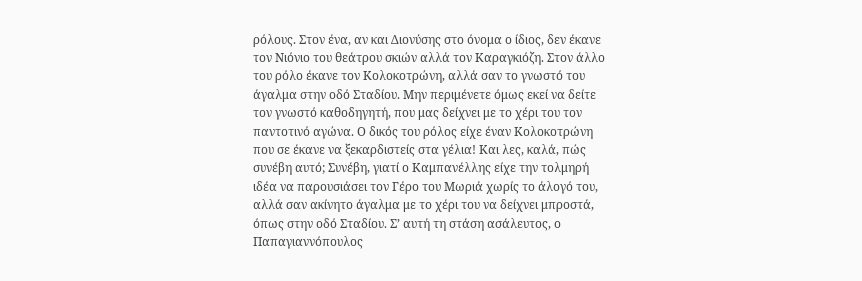ρόλους. Στον ένα, αν και Διονύσης στο όνομα ο ίδιος, δεν έκανε τον Νιόνιο του θεάτρου σκιών αλλά τον Καραγκιόζη. Στον άλλο του ρόλο έκανε τον Κολοκοτρώνη, αλλά σαν το γνωστό του άγαλμα στην οδό Σταδίου. Μην περιμένετε όμως εκεί να δείτε τον γνωστό καθοδηγητή, που μας δείχνει με το χέρι του τον παντοτινό αγώνα. Ο δικός του ρόλος είχε έναν Κολοκοτρώνη που σε έκανε να ξεκαρδιστείς στα γέλια! Και λες, καλά, πώς συνέβη αυτό; Συνέβη, γιατί ο Καμπανέλλης είχε την τολμηρή ιδέα να παρουσιάσει τον Γέρο του Μωριά χωρίς το άλογό του, αλλά σαν ακίνητο άγαλμα με το χέρι του να δείχνει μπροστά, όπως στην οδό Σταδίου. Σ’ αυτή τη στάση ασάλευτος, ο Παπαγιαννόπουλος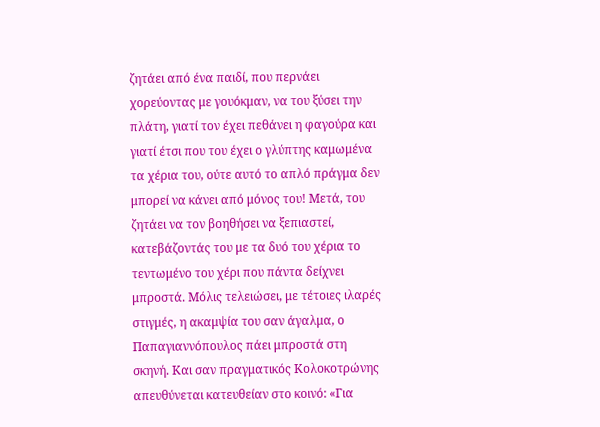ζητάει από ένα παιδί, που περνάει χορεύοντας με γουόκμαν, να του ξύσει την πλάτη, γιατί τον έχει πεθάνει η φαγούρα και γιατί έτσι που του έχει ο γλύπτης καμωμένα τα χέρια του, ούτε αυτό το απλό πράγμα δεν μπορεί να κάνει από μόνος του! Μετά, του ζητάει να τον βοηθήσει να ξεπιαστεί, κατεβάζοντάς του με τα δυό του χέρια το τεντωμένο του χέρι που πάντα δείχνει μπροστά. Μόλις τελειώσει, με τέτοιες ιλαρές στιγμές, η ακαμψία του σαν άγαλμα, ο Παπαγιαννόπουλος πάει μπροστά στη σκηνή. Και σαν πραγματικός Κολοκοτρώνης απευθύνεται κατευθείαν στο κοινό: «Για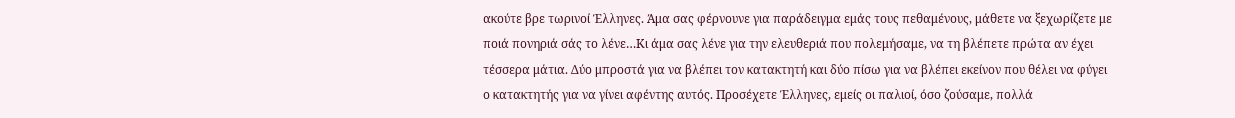ακούτε βρε τωρινοί Έλληνες. Άμα σας φέρνουνε για παράδειγμα εμάς τους πεθαμένους, μάθετε να ξεχωρίζετε με ποιά πονηριά σάς το λένε…Κι άμα σας λένε για την ελευθεριά που πολεμήσαμε, να τη βλέπετε πρώτα αν έχει τέσσερα μάτια. Δύο μπροστά για να βλέπει τον κατακτητή και δύο πίσω για να βλέπει εκείνον που θέλει να φύγει ο κατακτητής για να γίνει αφέντης αυτός. Προσέχετε Έλληνες, εμείς οι παλιοί, όσο ζούσαμε, πολλά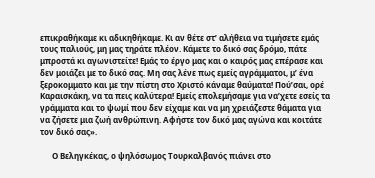επικραθήκαμε κι αδικηθήκαμε. Κι αν θέτε στ’ αλήθεια να τιμήσετε εμάς τους παλιούς, μη μας τηράτε πλέον. Κάμετε το δικό σας δρόμο, πάτε μπροστά κι αγωνιστείτε! Εμάς το έργο μας και ο καιρός μας επέρασε και δεν μοιάζει με το δικό σας. Μη σας λένε πως εμείς αγράμματοι, μ’ ένα ξεροκομματο και με την πίστη στο Χριστό κάναμε θαύματα! Πού’σαι, ορέ Καραισκάκη, να τα πεις καλύτερα! Εμείς επολεμήσαμε για να’χετε εσείς τα γράμματα και το ψωμί που δεν είχαμε και να μη χρειάζεστε θάματα για να ζήσετε μια ζωή ανθρώπινη. Αφήστε τον δικό μας αγώνα και κοιτάτε τον δικό σας».

      Ο Βεληγκέκας, ο ψηλόσωμος Τουρκαλβανός πιάνει στο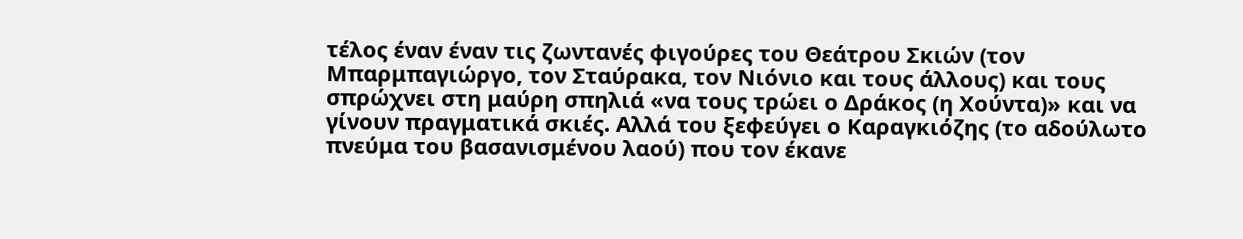τέλος έναν έναν τις ζωντανές φιγούρες του Θεάτρου Σκιών (τον Μπαρμπαγιώργο, τον Σταύρακα, τον Νιόνιο και τους άλλους) και τους σπρώχνει στη μαύρη σπηλιά «να τους τρώει ο Δράκος (η Χούντα)» και να γίνουν πραγματικά σκιές. Αλλά του ξεφεύγει ο Καραγκιόζης (το αδούλωτο πνεύμα του βασανισμένου λαού) που τον έκανε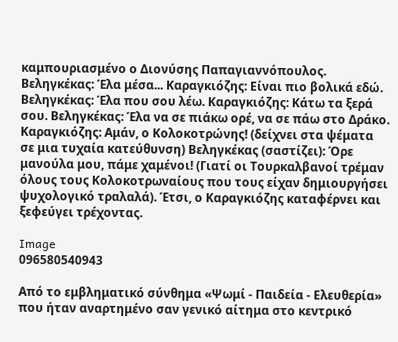καμπουριασμένο ο Διονύσης Παπαγιαννόπουλος. Βεληγκέκας: Έλα μέσα... Καραγκιόζης: Είναι πιο βολικά εδώ. Βεληγκέκας: Έλα που σου λέω. Καραγκιόζης: Κάτω τα ξερά σου. Βεληγκέκας: Έλα να σε πιάκω ορέ, να σε πάω στο Δράκο. Καραγκιόζης: Αμάν, ο Κολοκοτρώνης! (δείχνει στα ψέματα σε μια τυχαία κατεύθυνση) Βεληγκέκας (σαστίζει): Όρε μανούλα μου, πάμε χαμένοι! (Γιατί οι Τουρκαλβανοί τρέμαν όλους τους Κολοκοτρωναίους που τους είχαν δημιουργήσει ψυχολογικό τραλαλά). Έτσι, ο Καραγκιόζης καταφέρνει και ξεφεύγει τρέχοντας.

Image
096580540943

Από το εμβληματικό σύνθημα «Ψωμί - Παιδεία - Ελευθερία» που ήταν αναρτημένο σαν γενικό αίτημα στο κεντρικό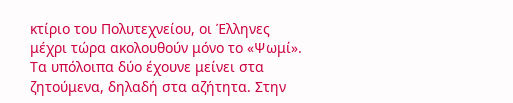κτίριο του Πολυτεχνείου, οι Έλληνες μέχρι τώρα ακολουθούν μόνο το «Ψωμί». Τα υπόλοιπα δύο έχουνε μείνει στα ζητούμενα, δηλαδή στα αζήτητα. Στην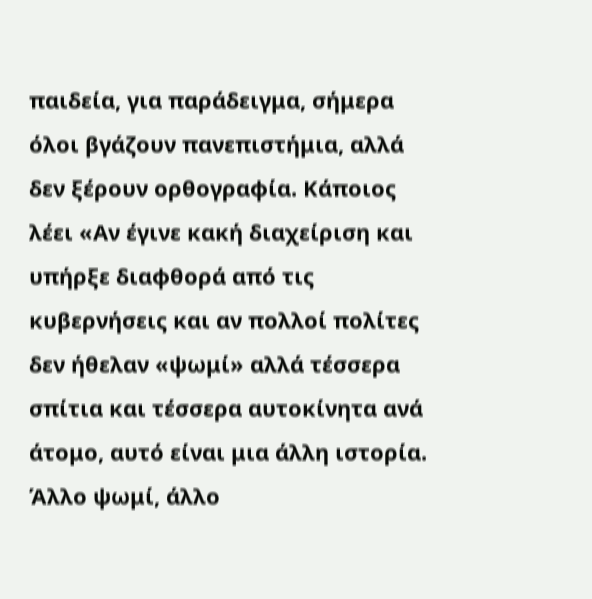παιδεία, για παράδειγμα, σήμερα όλοι βγάζουν πανεπιστήμια, αλλά δεν ξέρουν ορθογραφία. Κάποιος λέει «Αν έγινε κακή διαχείριση και υπήρξε διαφθορά από τις κυβερνήσεις και αν πολλοί πολίτες δεν ήθελαν «ψωμί» αλλά τέσσερα σπίτια και τέσσερα αυτοκίνητα ανά άτομο, αυτό είναι μια άλλη ιστορία. Άλλο ψωμί, άλλο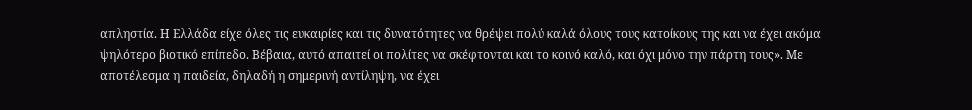απληστία. Η Ελλάδα είχε όλες τις ευκαιρίες και τις δυνατότητες να θρέψει πολύ καλά όλους τους κατοίκους της και να έχει ακόμα ψηλότερο βιοτικό επίπεδο. Βέβαια, αυτό απαιτεί οι πολίτες να σκέφτονται και το κοινό καλό, και όχι μόνο την πάρτη τους». Με αποτέλεσμα η παιδεία, δηλαδή η σημερινή αντίληψη, να έχει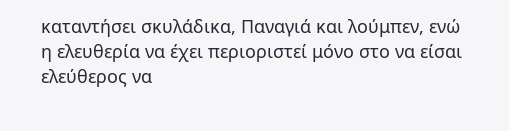καταντήσει σκυλάδικα, Παναγιά και λούμπεν, ενώ η ελευθερία να έχει περιοριστεί μόνο στο να είσαι ελεύθερος να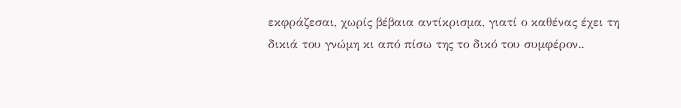εκφράζεσαι, χωρίς βέβαια αντίκρισμα, γιατί ο καθένας έχει τη δικιά του γνώμη κι από πίσω της το δικό του συμφέρον..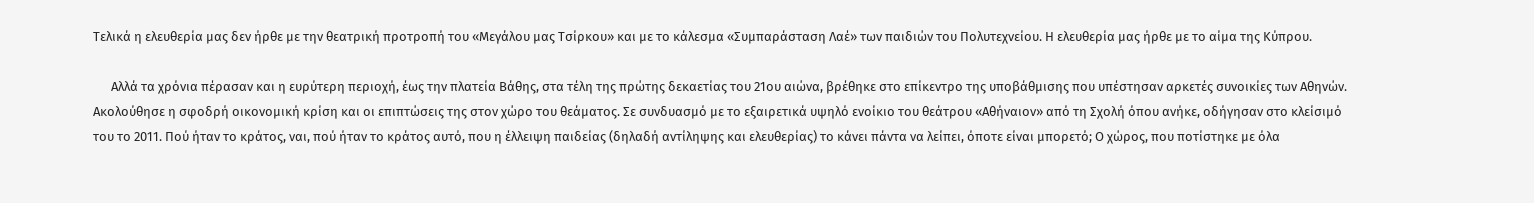Τελικά η ελευθερία μας δεν ήρθε με την θεατρική προτροπή του «Μεγάλου μας Τσίρκου» και με το κάλεσμα «Συμπαράσταση Λαέ» των παιδιών του Πολυτεχνείου. Η ελευθερία μας ήρθε με το αίμα της Κύπρου.

      Αλλά τα χρόνια πέρασαν και η ευρύτερη περιοχή, έως την πλατεία Βάθης, στα τέλη της πρώτης δεκαετίας του 21ου αιώνα, βρέθηκε στο επίκεντρο της υποβάθμισης που υπέστησαν αρκετές συνοικίες των Αθηνών. Ακολούθησε η σφοδρή οικονομική κρίση και οι επιπτώσεις της στον χώρο του θεάματος. Σε συνδυασμό με το εξαιρετικά υψηλό ενοίκιο του θεάτρου «Αθήναιον» από τη Σχολή όπου ανήκε, οδήγησαν στο κλείσιμό του το 2011. Πού ήταν το κράτος, ναι, πού ήταν το κράτος αυτό, που η έλλειψη παιδείας (δηλαδή αντίληψης και ελευθερίας) το κάνει πάντα να λείπει, όποτε είναι μπορετό; Ο χώρος, που ποτίστηκε με όλα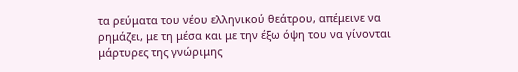τα ρεύματα του νέου ελληνικού θεάτρου, απέμεινε να ρημάζει, με τη μέσα και με την έξω όψη του να γίνονται μάρτυρες της γνώριμης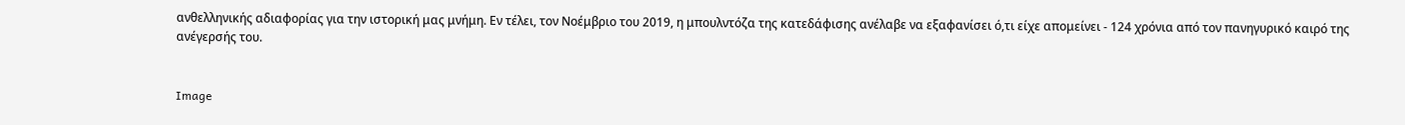ανθελληνικής αδιαφορίας για την ιστορική μας μνήμη. Εν τέλει, τον Νοέμβριο του 2019, η μπουλντόζα της κατεδάφισης ανέλαβε να εξαφανίσει ό,τι είχε απομείνει - 124 χρόνια από τον πανηγυρικό καιρό της ανέγερσής του.


Image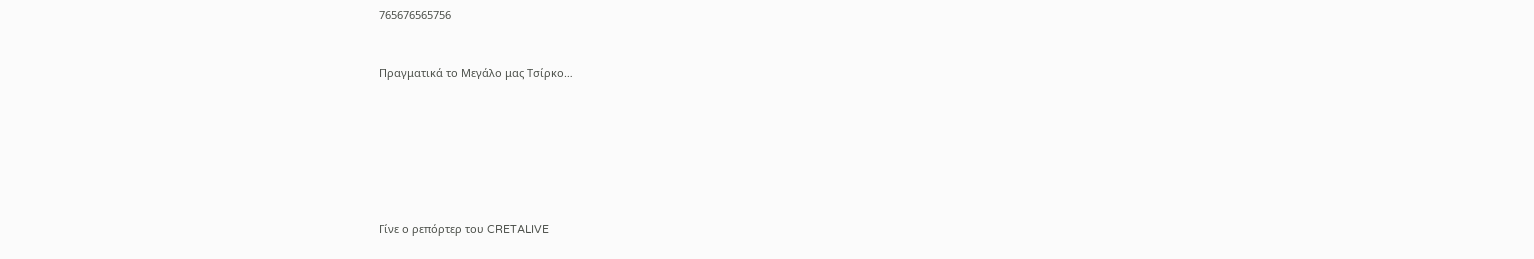765676565756


Πραγματικά το Μεγάλο μας Τσίρκο…







Γίνε ο ρεπόρτερ του CRETALIVE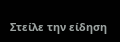Στείλε την είδηση